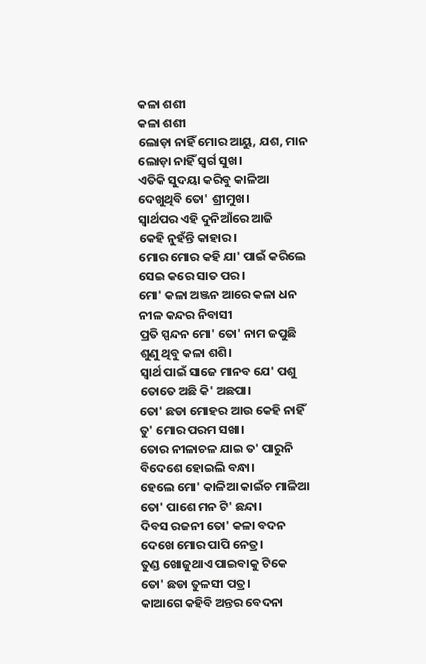କଳା ଶଶୀ
କଳା ଶଶୀ
ଲୋଡ଼ା ନାହିଁ ମୋର ଆୟୁ, ଯଶ, ମାନ
ଲୋଡ଼ା ନାହିଁ ସ୍ୱର୍ଗ ସୁଖ।
ଏତିକି ସୁଦୟା କରିବୁ କାଳିଆ
ଦେଖୁଥିବି ତୋ' ଶ୍ରୀମୁଖ।
ସ୍ୱାର୍ଥପର ଏହି ଦୁନିଆଁରେ ଆଜି
କେହି ନୁହଁନ୍ତି କାହାର।
ମୋର ମୋର କହି ଯା' ପାଇଁ କରିଲେ
ସେଇ କରେ ସାତ ପର।
ମୋ' କଳା ଅଞ୍ଜନ ଆରେ କଳା ଧନ
ନୀଳ କନ୍ଦର ନିବାସୀ
ପ୍ରତି ସ୍ପନ୍ଦନ ମୋ' ତୋ' ନାମ ଜପୁଛି
ଶୁଣୁ ଥିବୁ କଳା ଶଶି।
ସ୍ୱାର୍ଥ ପାଇଁ ସାଜେ ମାନବ ଯେ' ପଶୁ
ତୋତେ ଅଛି କି' ଅଛପା।
ତୋ' ଛଡା ମୋହର ଆଉ କେହି ନାହିଁ
ତୁ' ମୋର ପରମ ସଖା।
ତୋର ନୀଳାଚଳ ଯାଇ ତ' ପାରୁନି
ବିଦେଶେ ହୋଇଲି ବନ୍ଧା।
ହେଲେ ମୋ' କାଳିଆ କାଇଁଚ ମାଳିଆ
ତୋ' ପାଶେ ମନ ଟି' ଛନ୍ଦା।
ଦିବସ ରଜନୀ ତୋ' କଳା ବଦନ
ଦେଖେ ମୋର ପାପି ନେତ୍ର।
ତୁଣ୍ଡ ଖୋଜୁଥାଏ ପାଇବାକୁ ଟିକେ
ତୋ' ଛଡା ତୁଳସୀ ପତ୍ର।
କାଆଗେ କହିବି ଅନ୍ତର ବେଦନା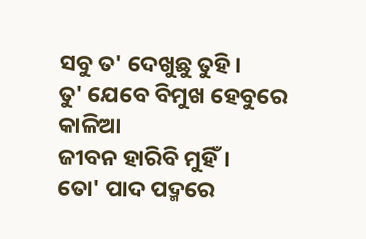ସବୁ ତ' ଦେଖୁଛୁ ତୁହି।
ତୁ' ଯେବେ ବିମୁଖ ହେବୁରେ କାଳିଆ
ଜୀବନ ହାରିବି ମୁହିଁ।
ତୋ' ପାଦ ପଦ୍ମରେ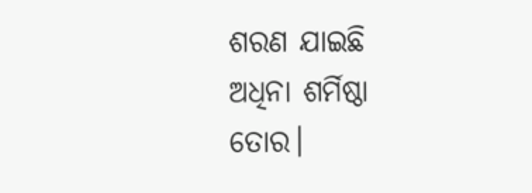ଶରଣ ଯାଇଛି
ଅଧିନା ଶର୍ମିଷ୍ଠା ତୋର।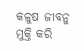କଳୁଷ ଜୀବନୁ ମୁକ୍ତି କରି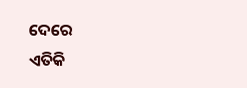ଦେରେ
ଏତିକି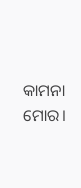କାମନା ମୋର।